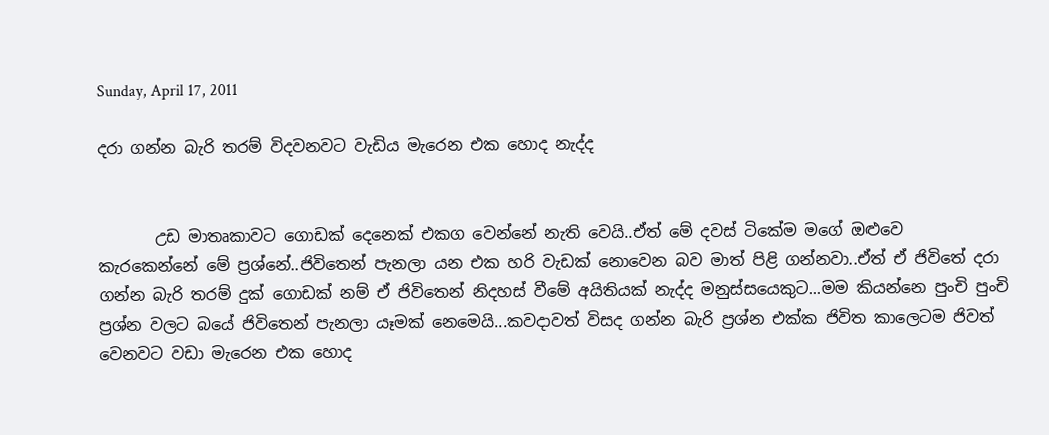Sunday, April 17, 2011

දරා ගන්න බැරි තරම් විදවනවට වැඩිය මැරෙන එක හොද නැද්ද


       උඩ මාතෘකාවට ගොඩක් දෙනෙක් එකග වෙන්නේ නැති වෙයි..ඒත් මේ දවස් ටිකේම මගේ ඔළුවෙ කැරකෙන්නේ මේ ප්‍රශ්නේ..ජිවිතෙන් පැනලා යන එක හරි වැඩක් නොවෙන බව මාත් පිළි ගන්නවා..ඒත් ඒ ජිවිතේ දරා ගන්න බැරි තරම් දුක් ගොඩක් නම් ඒ ජිවිතෙන් නිදහස් වීමේ අයිතියක් නැද්ද මනුස්සයෙකුට...මම කියන්නෙ පුංචි පුංචි ප්‍රශ්න වලට බයේ ජිවිතෙන් පැනලා යෑමක් නෙමෙයි...කවදාවත් විසද ගන්න බැරි ප්‍රශ්න එක්ක ජිවිත කාලෙටම ජිවත් වෙනවට වඩා මැරෙන එක හොද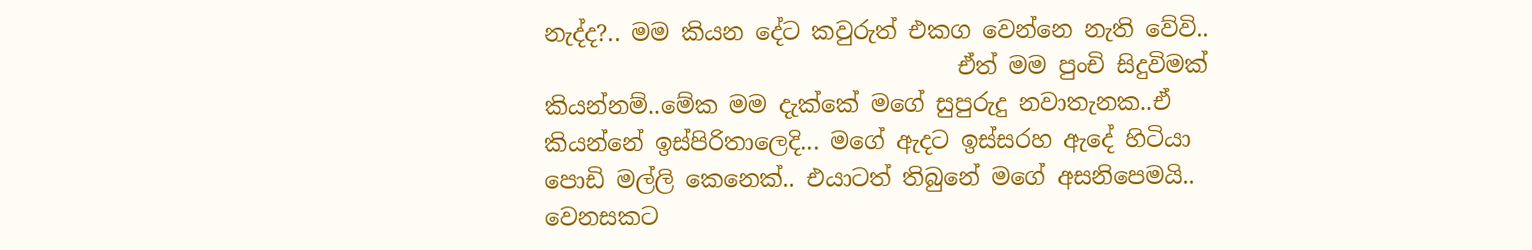නැද්ද?.. මම කියන දේට කවුරුත් එකග වෙන්නෙ නැති වේවි..
                                    ඒත් මම පුංචි සිදුවිමක් කියන්නම්..මේක මම දැක්කේ මගේ සුපුරුදු නවාතැනක..ඒ කියන්නේ ඉස්පිරිතාලෙදි... මගේ ඇදට ඉස්සරහ ඇදේ හිටියා පොඩි මල්ලි කෙනෙක්.. එයාටත් තිබුනේ මගේ අසනිපෙමයි.. වෙනසකට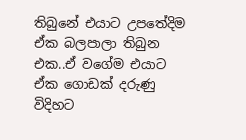තිබුනේ එයාට උපතේදිම ඒක බලපාලා තිබුන එක..ඒ වගේම එයාට ඒක ගොඩක් දරුණු විදිහට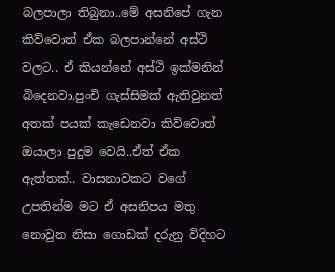බලපාලා තිබුනා..මේ අසනිපේ ගැන කිව්වොත් ඒක බලපාන්නේ අස්ථි වලට.. ඒ කියන්නේ අස්ථි ඉක්මනින් බිදෙනවා.පුංචි ගැස්සිමක් ඇතිවුනත් අතක් පයක් කැඩෙනවා කිව්වොත් ඔයාලා පුදුම වෙයි..ඒත් ඒක ඇත්තක්.. වාසනාවකට වගේ උපතින්ම මට ඒ අසනිපය මතු නොවුන නිසා ගොඩක් දරුනු විදිහට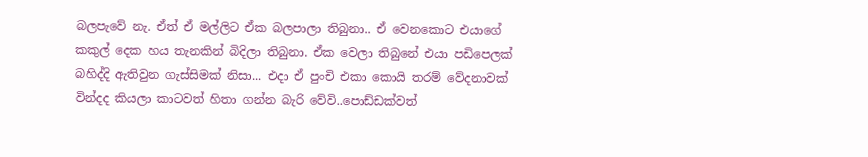බලපැවේ නැ. ඒත් ඒ මල්ලිට ඒක බලපාලා තිබුනා.. ඒ වෙනකොට එයාගේ කකුල් දෙක හය තැනකින් බිදිලා තිබුනා. ඒක වෙලා තිබුනේ එයා පඩිපෙලක් බහිද්දි ඇතිවුන ගැස්සිමක් නිසා... එදා ඒ පුංචි එකා කොයි තරම් වේදනාවක් වින්දද කියලා කාටවත් හිතා ගන්න බැරි වේවි..පොඩ්ඩක්වත්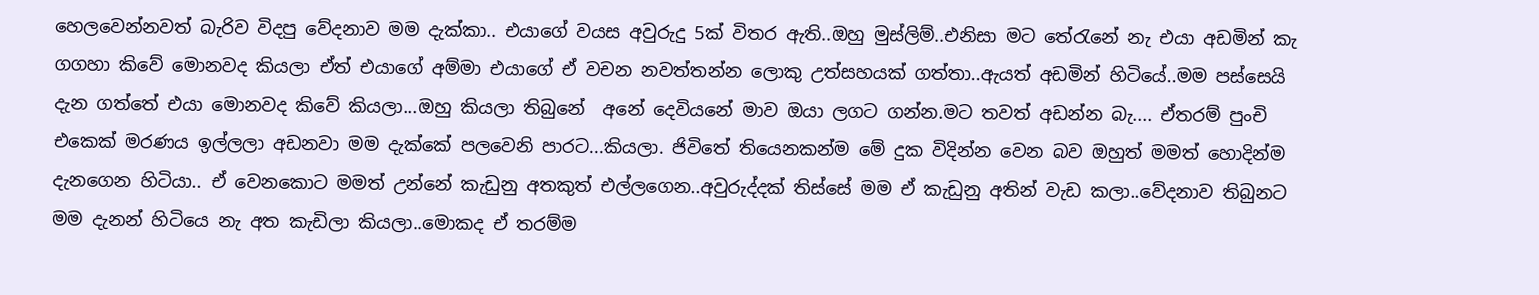හෙලවෙන්නවත් බැරිව විදපු වේදනාව මම දැක්කා.. එයාගේ වයස අවුරුදු 5ක් විතර ඇති..ඔහු මුස්ලිම්..එනිසා මට තේරැනේ නැ එයා අඩමින් කැ ගගහා කිවේ මොනවද කියලා ඒත් එයාගේ අම්මා එයාගේ ඒ වචන නවත්තන්න ලොකු උත්සහයක් ගත්තා..ඇයත් අඩමින් හිටියේ..මම පස්සෙයි දැන ගත්තේ එයා මොනවද කිවේ කියලා...ඔහු කියලා තිබුනේ  අනේ දෙවියනේ මාව ඔයා ලගට ගන්න.මට තවත් අඩන්න බැ.... ඒතරම් පුංචි එකෙක් මරණය ඉල්ලලා අඩනවා මම දැක්කේ පලවෙනි පාරට...කියලා. ජිවිතේ තියෙනකන්ම මේ දුක විදින්න වෙන බව ඔහුත් මමත් හොදින්ම දැනගෙන හිටියා.. ඒ වෙනකොට මමත් උන්නේ කැඩුනු අතකුත් එල්ලගෙන..අවුරුද්දක් තිස්සේ මම ඒ කැඩුනු අතින් වැඩ කලා..වේදනාව තිබුනට මම දැනන් හිටියෙ නැ අත කැඩිලා කියලා..මොකද ඒ තරම්ම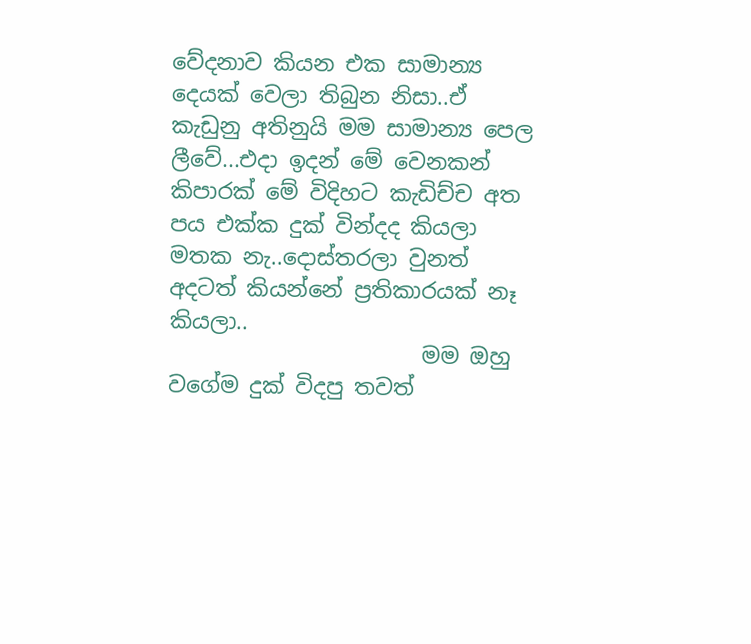වේදනාව කියන එක සාමාන්‍ය දෙයක් වෙලා තිබුන නිසා..ඒ කැඩුනු අතිනුයි මම සාමාන්‍ය පෙල ලීවේ...එදා ඉදන් මේ වෙනකන් කිපාරක් මේ විදිහට කැඩිච්ච අත පය එක්ක දුක් වින්දද කියලා මතක නැ..දොස්තරලා වුනත් අදටත් කියන්නේ ප්‍රතිකාරයක් නෑ කියලා..
                       මම ඔහු වගේම දුක් විදපු තවත්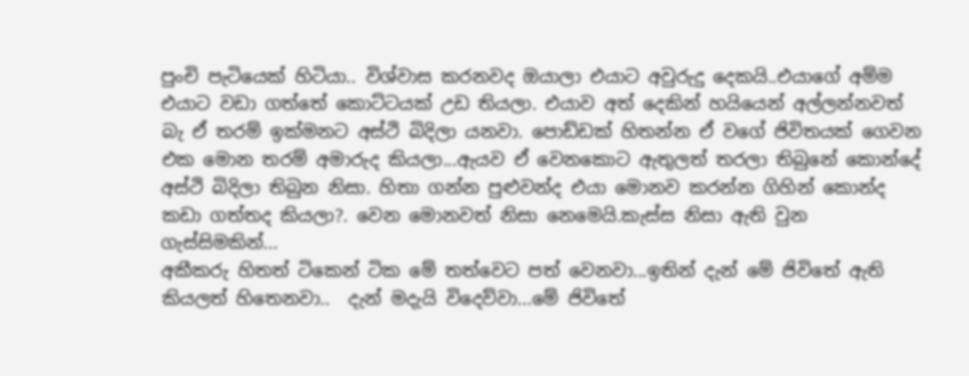පුංචි පැටියෙක් හිටියා.. විශ්වාස කරනවද ඔයාලා එයාට අවුරුදු දෙකයි..එයාගේ අම්ම එයාට වඩා ගත්තේ කොට්ටයක් උඩ තියලා. එයාව අත් දෙකින් හයියෙන් අල්ලන්නවත් බැ ඒ තරම් ඉක්මනට අස්ථි බිදිලා යනවා. පොඩ්ඩක් හිතන්න ඒ වගේ ජිවිතයක් ගෙවන එක මොන තරම් අමාරුද කියලා...ඇයව ඒ වෙනකොට ඇතුලත් තරලා තිබුනේ කොන්දේ අස්ථි බිදිලා තිබුන නිසා. හිතා ගන්න පුළුවන්ද එයා මොනව කරන්න ගිහින් කොන්ද කඩා ගත්තද කියලා?. වෙන මොනවත් නිසා නෙමෙයි.කැස්ස නිසා ඇති වුන ගැස්සිමකින්...
අකීකරු හිතත් ටිකෙන් ටික මේ තත්වෙට පත් වෙනවා...ඉතින් දැන් මේ ජිවිතේ ඇති කියලත් හිතෙනවා..  දැන් මදැයි විදෙව්වා...මේ ජිවිතේ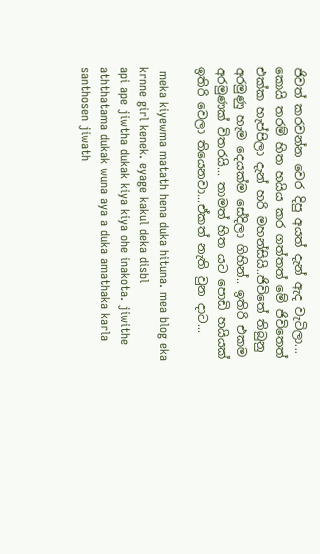ජිවත් කරවන්න වෙර දිපු අයත් දැන් ඇද වැටිලා... කොයි තරම් හිත හයිය කර ගත්තත් මේ ජිවිතෙත් එක්ක හැප්පිලා දැන් හරි මහන්සියි..ජිවිතේ තිබුනු අරමුණු හැම දෙයක්ම සේදිලා ගිහින්.. ඉතිරි එකම අරමුණක් විතරයි... තාමත් හිත යට පොඩි හයියක් ඉතිරි වෙලා තියෙනවා...ඒකත් නැති වුන දාට...

 meka kiyewma matath hena duka hituna. mea blog eka krnne girl kenek. eyage kakul deka disbl
api ape jiwtha dukak kiya kiya ohe inakota. jiwithe aththatama dukak wuna aya a duka amathaka karla santhosen jiwath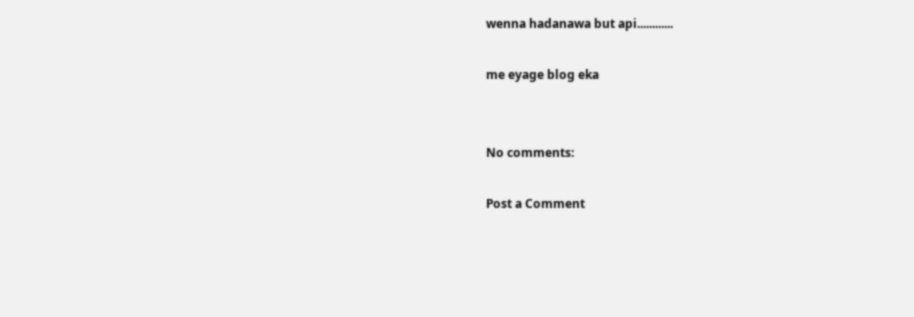wenna hadanawa but api............

me eyage blog eka


No comments:

Post a Comment